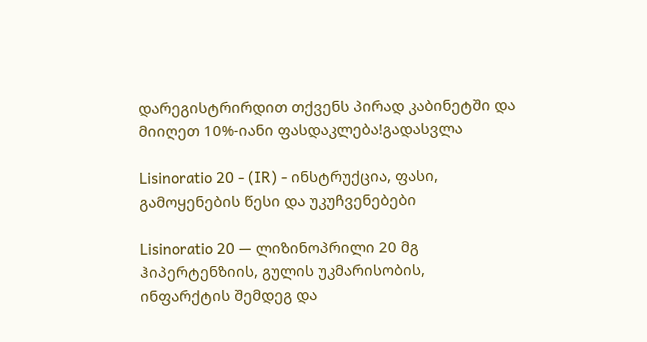დარეგისტრირდით თქვენს პირად კაბინეტში და მიიღეთ 10%-იანი ფასდაკლება!გადასვლა

Lisinoratio 20 - (IR) - ინსტრუქცია, ფასი, გამოყენების წესი და უკუჩვენებები

Lisinoratio 20 — ლიზინოპრილი 20 მგ ჰიპერტენზიის, გულის უკმარისობის, ინფარქტის შემდეგ და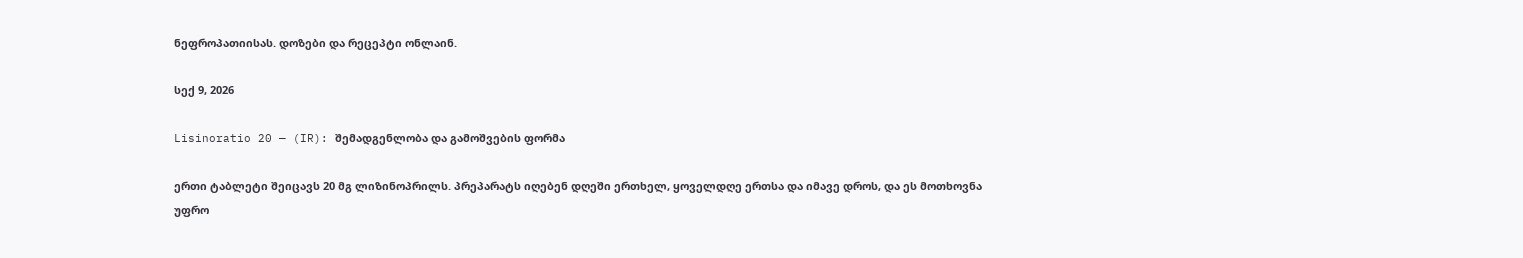ნეფროპათიისას. დოზები და რეცეპტი ონლაინ.

სექ 9, 2026

Lisinoratio 20 — (IR): შემადგენლობა და გამოშვების ფორმა

ერთი ტაბლეტი შეიცავს 20 მგ ლიზინოპრილს. პრეპარატს იღებენ დღეში ერთხელ, ყოველდღე ერთსა და იმავე დროს, და ეს მოთხოვნა უფრო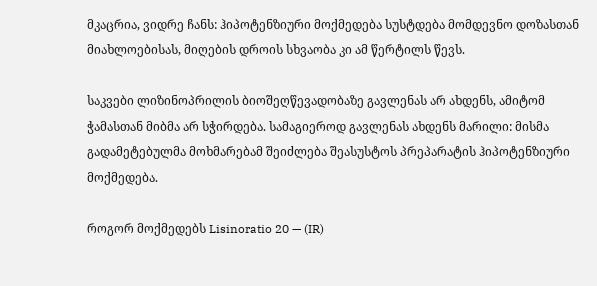მკაცრია, ვიდრე ჩანს: ჰიპოტენზიური მოქმედება სუსტდება მომდევნო დოზასთან მიახლოებისას, მიღების დროის სხვაობა კი ამ წერტილს წევს.

საკვები ლიზინოპრილის ბიოშეღწევადობაზე გავლენას არ ახდენს, ამიტომ ჭამასთან მიბმა არ სჭირდება. სამაგიეროდ გავლენას ახდენს მარილი: მისმა გადამეტებულმა მოხმარებამ შეიძლება შეასუსტოს პრეპარატის ჰიპოტენზიური მოქმედება.

როგორ მოქმედებს Lisinoratio 20 — (IR)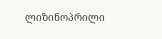ლიზინოპრილი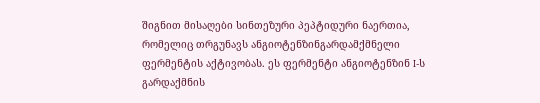შიგნით მისაღები სინთეზური პეპტიდური ნაერთია, რომელიც თრგუნავს ანგიოტენზინგარდამქმნელი ფერმენტის აქტივობას. ეს ფერმენტი ანგიოტენზინ I-ს გარდაქმნის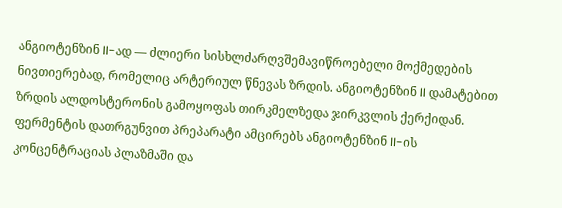ანგიოტენზინ II-ად — ძლიერი სისხლძარღვშემავიწროებელი მოქმედების ნივთიერებად, რომელიც არტერიულ წნევას ზრდის. ანგიოტენზინ II დამატებით ზრდის ალდოსტერონის გამოყოფას თირკმელზედა ჯირკვლის ქერქიდან. ფერმენტის დათრგუნვით პრეპარატი ამცირებს ანგიოტენზინ II-ის კონცენტრაციას პლაზმაში და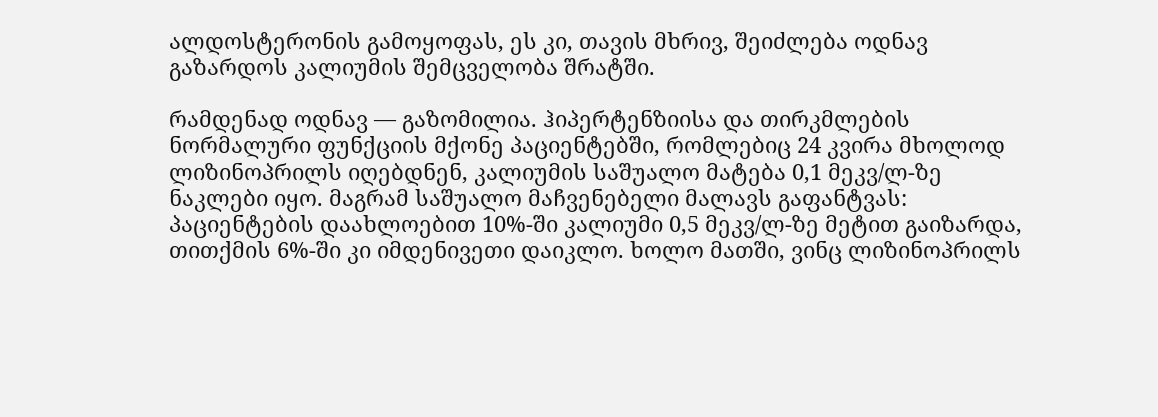ალდოსტერონის გამოყოფას, ეს კი, თავის მხრივ, შეიძლება ოდნავ გაზარდოს კალიუმის შემცველობა შრატში.

რამდენად ოდნავ — გაზომილია. ჰიპერტენზიისა და თირკმლების ნორმალური ფუნქციის მქონე პაციენტებში, რომლებიც 24 კვირა მხოლოდ ლიზინოპრილს იღებდნენ, კალიუმის საშუალო მატება 0,1 მეკვ/ლ-ზე ნაკლები იყო. მაგრამ საშუალო მაჩვენებელი მალავს გაფანტვას: პაციენტების დაახლოებით 10%-ში კალიუმი 0,5 მეკვ/ლ-ზე მეტით გაიზარდა, თითქმის 6%-ში კი იმდენივეთი დაიკლო. ხოლო მათში, ვინც ლიზინოპრილს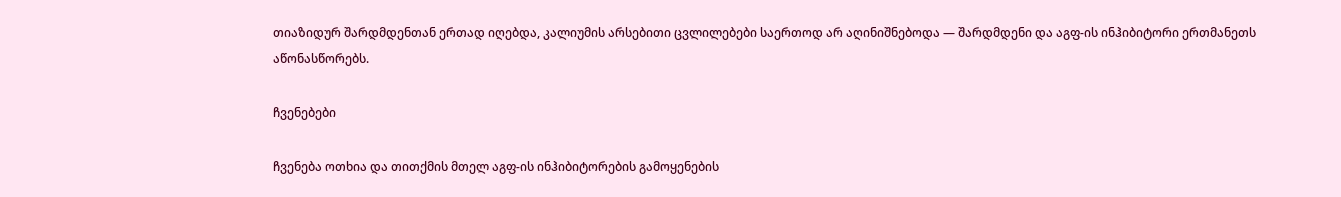თიაზიდურ შარდმდენთან ერთად იღებდა, კალიუმის არსებითი ცვლილებები საერთოდ არ აღინიშნებოდა — შარდმდენი და აგფ-ის ინჰიბიტორი ერთმანეთს აწონასწორებს.

ჩვენებები

ჩვენება ოთხია და თითქმის მთელ აგფ-ის ინჰიბიტორების გამოყენების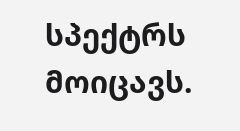სპექტრს მოიცავს.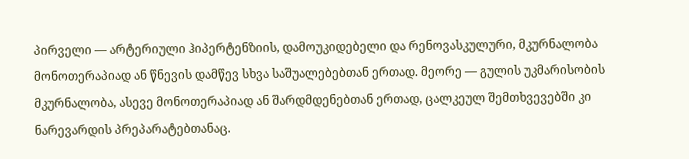პირველი — არტერიული ჰიპერტენზიის, დამოუკიდებელი და რენოვასკულური, მკურნალობა მონოთერაპიად ან წნევის დამწევ სხვა საშუალებებთან ერთად. მეორე — გულის უკმარისობის მკურნალობა, ასევე მონოთერაპიად ან შარდმდენებთან ერთად, ცალკეულ შემთხვევებში კი ნარევარდის პრეპარატებთანაც.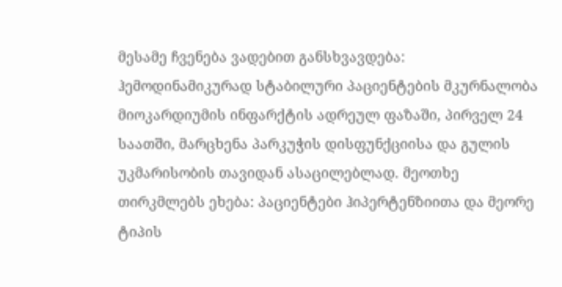მესამე ჩვენება ვადებით განსხვავდება: ჰემოდინამიკურად სტაბილური პაციენტების მკურნალობა მიოკარდიუმის ინფარქტის ადრეულ ფაზაში, პირველ 24 საათში, მარცხენა პარკუჭის დისფუნქციისა და გულის უკმარისობის თავიდან ასაცილებლად. მეოთხე თირკმლებს ეხება: პაციენტები ჰიპერტენზიითა და მეორე ტიპის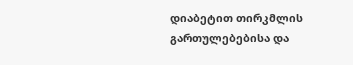დიაბეტით თირკმლის გართულებებისა და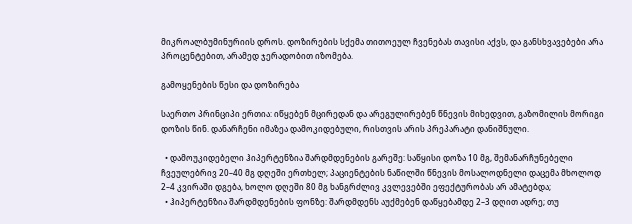მიკროალბუმინურიის დროს. დოზირების სქემა თითოეულ ჩვენებას თავისი აქვს, და განსხვავებები არა პროცენტებით, არამედ ჯერადობით იზომება.

გამოყენების წესი და დოზირება

საერთო პრინციპი ერთია: იწყებენ მცირედან და არეგულირებენ წნევის მიხედვით, გაზომილის მორიგი დოზის წინ. დანარჩენი იმაზეა დამოკიდებული, რისთვის არის პრეპარატი დანიშნული.

  • დამოუკიდებელი ჰიპერტენზია შარდმდენების გარეშე: საწყისი დოზა 10 მგ, შემანარჩუნებელი ჩვეულებრივ 20–40 მგ დღეში ერთხელ; პაციენტების ნაწილში წნევის მოსალოდნელი დაცემა მხოლოდ 2–4 კვირაში დგება, ხოლო დღეში 80 მგ ხანგრძლივ კვლევებში ეფექტურობას არ ამატებდა;
  • ჰიპერტენზია შარდმდენების ფონზე: შარდმდენს აუქმებენ დაწყებამდე 2–3 დღით ადრე; თუ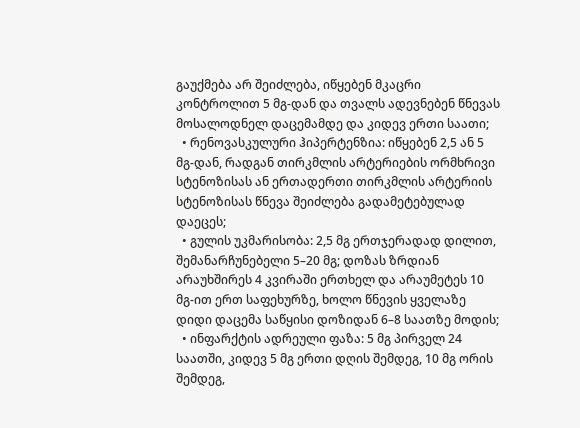გაუქმება არ შეიძლება, იწყებენ მკაცრი კონტროლით 5 მგ-დან და თვალს ადევნებენ წნევას მოსალოდნელ დაცემამდე და კიდევ ერთი საათი;
  • რენოვასკულური ჰიპერტენზია: იწყებენ 2,5 ან 5 მგ-დან, რადგან თირკმლის არტერიების ორმხრივი სტენოზისას ან ერთადერთი თირკმლის არტერიის სტენოზისას წნევა შეიძლება გადამეტებულად დაეცეს;
  • გულის უკმარისობა: 2,5 მგ ერთჯერადად დილით, შემანარჩუნებელი 5–20 მგ; დოზას ზრდიან არაუხშირეს 4 კვირაში ერთხელ და არაუმეტეს 10 მგ-ით ერთ საფეხურზე, ხოლო წნევის ყველაზე დიდი დაცემა საწყისი დოზიდან 6–8 საათზე მოდის;
  • ინფარქტის ადრეული ფაზა: 5 მგ პირველ 24 საათში, კიდევ 5 მგ ერთი დღის შემდეგ, 10 მგ ორის შემდეგ,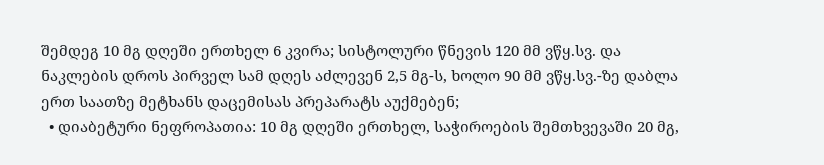შემდეგ 10 მგ დღეში ერთხელ 6 კვირა; სისტოლური წნევის 120 მმ ვწყ.სვ. და ნაკლების დროს პირველ სამ დღეს აძლევენ 2,5 მგ-ს, ხოლო 90 მმ ვწყ.სვ.-ზე დაბლა ერთ საათზე მეტხანს დაცემისას პრეპარატს აუქმებენ;
  • დიაბეტური ნეფროპათია: 10 მგ დღეში ერთხელ, საჭიროების შემთხვევაში 20 მგ,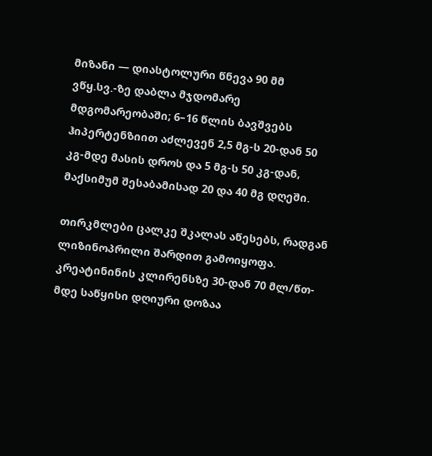მიზანი — დიასტოლური წნევა 90 მმ ვწყ.სვ.-ზე დაბლა მჯდომარე მდგომარეობაში; 6–16 წლის ბავშვებს ჰიპერტენზიით აძლევენ 2,5 მგ-ს 20-დან 50 კგ-მდე მასის დროს და 5 მგ-ს 50 კგ-დან, მაქსიმუმ შესაბამისად 20 და 40 მგ დღეში.

თირკმლები ცალკე შკალას აწესებს, რადგან ლიზინოპრილი შარდით გამოიყოფა. კრეატინინის კლირენსზე 30-დან 70 მლ/წთ-მდე საწყისი დღიური დოზაა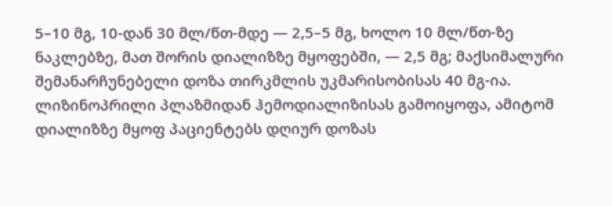5–10 მგ, 10-დან 30 მლ/წთ-მდე — 2,5–5 მგ, ხოლო 10 მლ/წთ-ზე ნაკლებზე, მათ შორის დიალიზზე მყოფებში, — 2,5 მგ; მაქსიმალური შემანარჩუნებელი დოზა თირკმლის უკმარისობისას 40 მგ-ია. ლიზინოპრილი პლაზმიდან ჰემოდიალიზისას გამოიყოფა, ამიტომ დიალიზზე მყოფ პაციენტებს დღიურ დოზას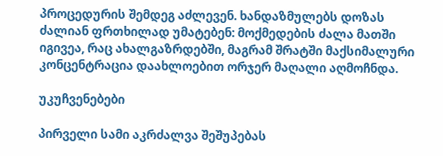პროცედურის შემდეგ აძლევენ. ხანდაზმულებს დოზას ძალიან ფრთხილად უმატებენ: მოქმედების ძალა მათში იგივეა, რაც ახალგაზრდებში, მაგრამ შრატში მაქსიმალური კონცენტრაცია დაახლოებით ორჯერ მაღალი აღმოჩნდა.

უკუჩვენებები

პირველი სამი აკრძალვა შეშუპებას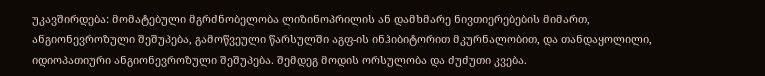უკავშირდება: მომატებული მგრძნობელობა ლიზინოპრილის ან დამხმარე ნივთიერებების მიმართ, ანგიონევროზული შეშუპება, გამოწვეული წარსულში აგფ-ის ინჰიბიტორით მკურნალობით, და თანდაყოლილი, იდიოპათიური ანგიონევროზული შეშუპება. შემდეგ მოდის ორსულობა და ძუძუთი კვება.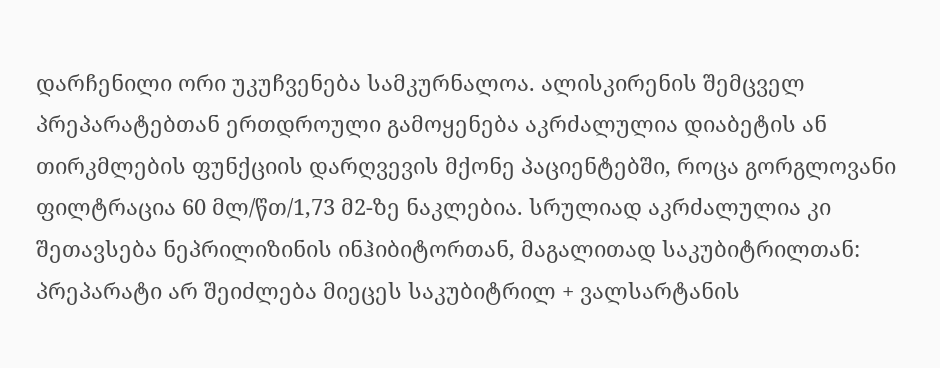დარჩენილი ორი უკუჩვენება სამკურნალოა. ალისკირენის შემცველ პრეპარატებთან ერთდროული გამოყენება აკრძალულია დიაბეტის ან თირკმლების ფუნქციის დარღვევის მქონე პაციენტებში, როცა გორგლოვანი ფილტრაცია 60 მლ/წთ/1,73 მ2-ზე ნაკლებია. სრულიად აკრძალულია კი შეთავსება ნეპრილიზინის ინჰიბიტორთან, მაგალითად საკუბიტრილთან: პრეპარატი არ შეიძლება მიეცეს საკუბიტრილ + ვალსარტანის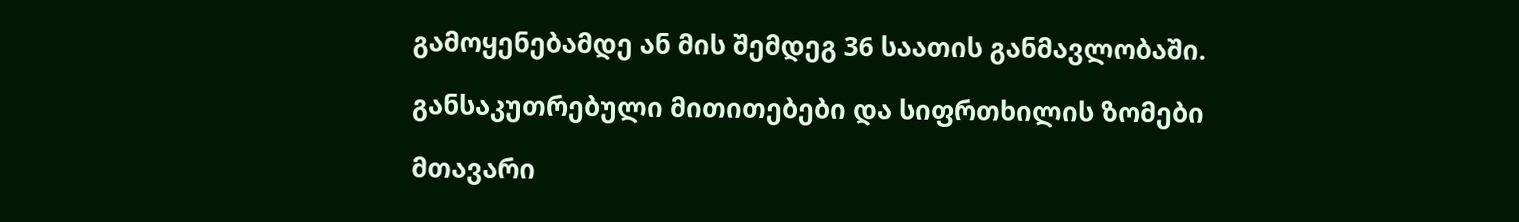გამოყენებამდე ან მის შემდეგ 36 საათის განმავლობაში.

განსაკუთრებული მითითებები და სიფრთხილის ზომები

მთავარი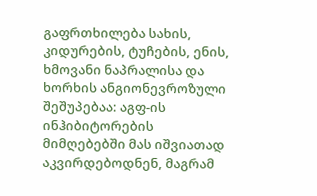გაფრთხილება სახის, კიდურების, ტუჩების, ენის, ხმოვანი ნაპრალისა და ხორხის ანგიონევროზული შეშუპებაა: აგფ-ის ინჰიბიტორების მიმღებებში მას იშვიათად აკვირდებოდნენ, მაგრამ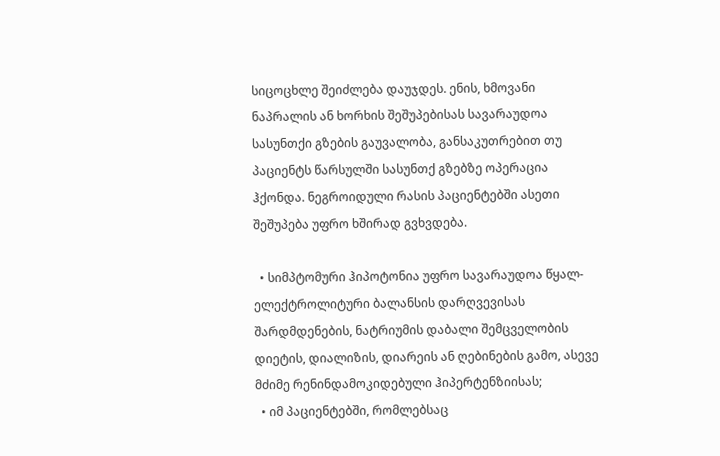სიცოცხლე შეიძლება დაუჯდეს. ენის, ხმოვანი ნაპრალის ან ხორხის შეშუპებისას სავარაუდოა სასუნთქი გზების გაუვალობა, განსაკუთრებით თუ პაციენტს წარსულში სასუნთქ გზებზე ოპერაცია ჰქონდა. ნეგროიდული რასის პაციენტებში ასეთი შეშუპება უფრო ხშირად გვხვდება.

  • სიმპტომური ჰიპოტონია უფრო სავარაუდოა წყალ-ელექტროლიტური ბალანსის დარღვევისას შარდმდენების, ნატრიუმის დაბალი შემცველობის დიეტის, დიალიზის, დიარეის ან ღებინების გამო, ასევე მძიმე რენინდამოკიდებული ჰიპერტენზიისას;
  • იმ პაციენტებში, რომლებსაც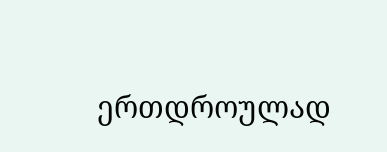ერთდროულად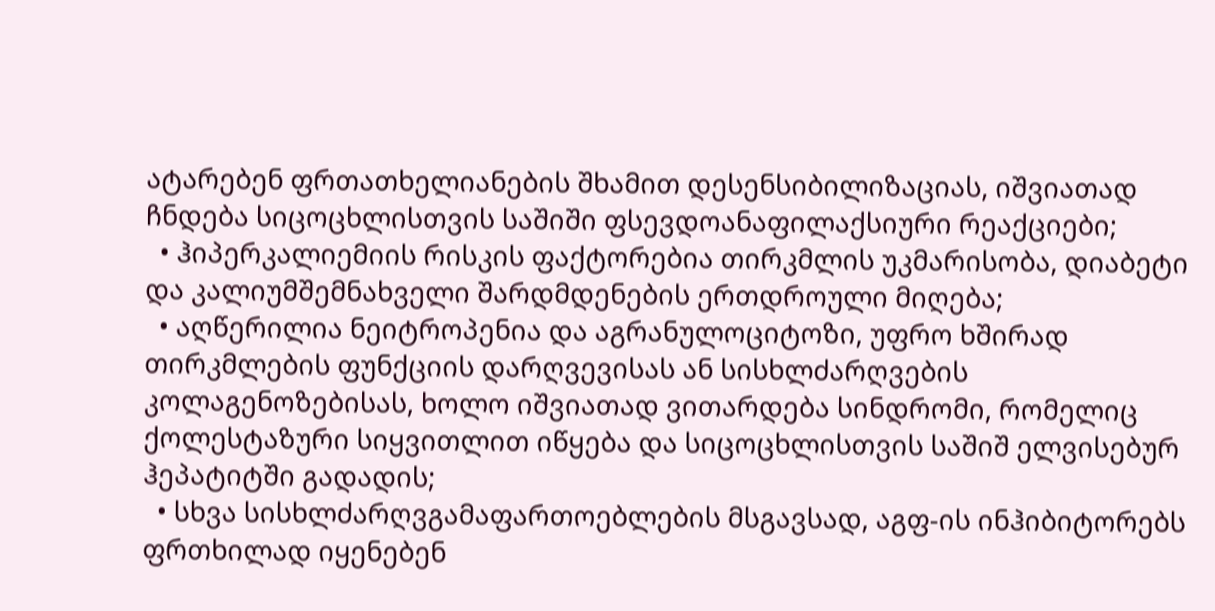ატარებენ ფრთათხელიანების შხამით დესენსიბილიზაციას, იშვიათად ჩნდება სიცოცხლისთვის საშიში ფსევდოანაფილაქსიური რეაქციები;
  • ჰიპერკალიემიის რისკის ფაქტორებია თირკმლის უკმარისობა, დიაბეტი და კალიუმშემნახველი შარდმდენების ერთდროული მიღება;
  • აღწერილია ნეიტროპენია და აგრანულოციტოზი, უფრო ხშირად თირკმლების ფუნქციის დარღვევისას ან სისხლძარღვების კოლაგენოზებისას, ხოლო იშვიათად ვითარდება სინდრომი, რომელიც ქოლესტაზური სიყვითლით იწყება და სიცოცხლისთვის საშიშ ელვისებურ ჰეპატიტში გადადის;
  • სხვა სისხლძარღვგამაფართოებლების მსგავსად, აგფ-ის ინჰიბიტორებს ფრთხილად იყენებენ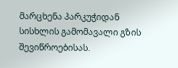მარცხენა პარკუჭიდან სისხლის გამომავალი გზის შევიწროებისას.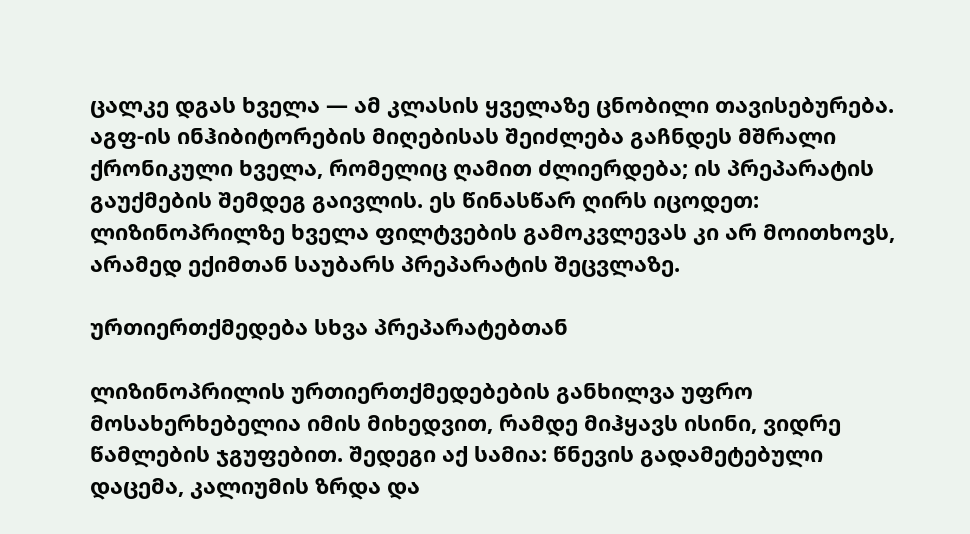ცალკე დგას ხველა — ამ კლასის ყველაზე ცნობილი თავისებურება. აგფ-ის ინჰიბიტორების მიღებისას შეიძლება გაჩნდეს მშრალი ქრონიკული ხველა, რომელიც ღამით ძლიერდება; ის პრეპარატის გაუქმების შემდეგ გაივლის. ეს წინასწარ ღირს იცოდეთ: ლიზინოპრილზე ხველა ფილტვების გამოკვლევას კი არ მოითხოვს, არამედ ექიმთან საუბარს პრეპარატის შეცვლაზე.

ურთიერთქმედება სხვა პრეპარატებთან

ლიზინოპრილის ურთიერთქმედებების განხილვა უფრო მოსახერხებელია იმის მიხედვით, რამდე მიჰყავს ისინი, ვიდრე წამლების ჯგუფებით. შედეგი აქ სამია: წნევის გადამეტებული დაცემა, კალიუმის ზრდა და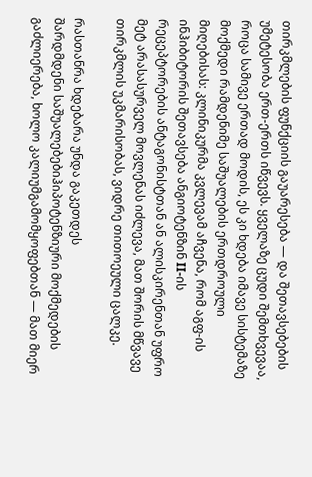თირკმლების ფუნქციის გაუარესება — და შეთავსებების უმეტესობა ერთ-ერთს იწვევს. ყველაზე ცუდი შემთხვევაა, როცა სამივე ერთად მოდის, ეს კი ხდება იმავე სისტემაზე მოქმედი რამდენიმე საშუალების ერთდროული მიღებისას: კლინიკურმა კვლევამ აჩვენა, რომ აგფ-ის ინჰიბიტორის შეთავსება ანგიოტენზინ II-ის რეცეპტორების ანტაგონისტთან ან ალისკირენთან უფრო მეტ არასასურველ მოვლენას იძლევა, მათ შორის მწვავე თირკმლის უკმარისობას, ვიდრე თითოეული ცალკე.

რასთანრა ხდებარა უნდა გაკეთდეს
შარდმდენი საშუალებებიჰიპოტენზიური მოქმედების გაძლიერება, ხოლო კალიუმგამომყოფებთან — მათ მიერ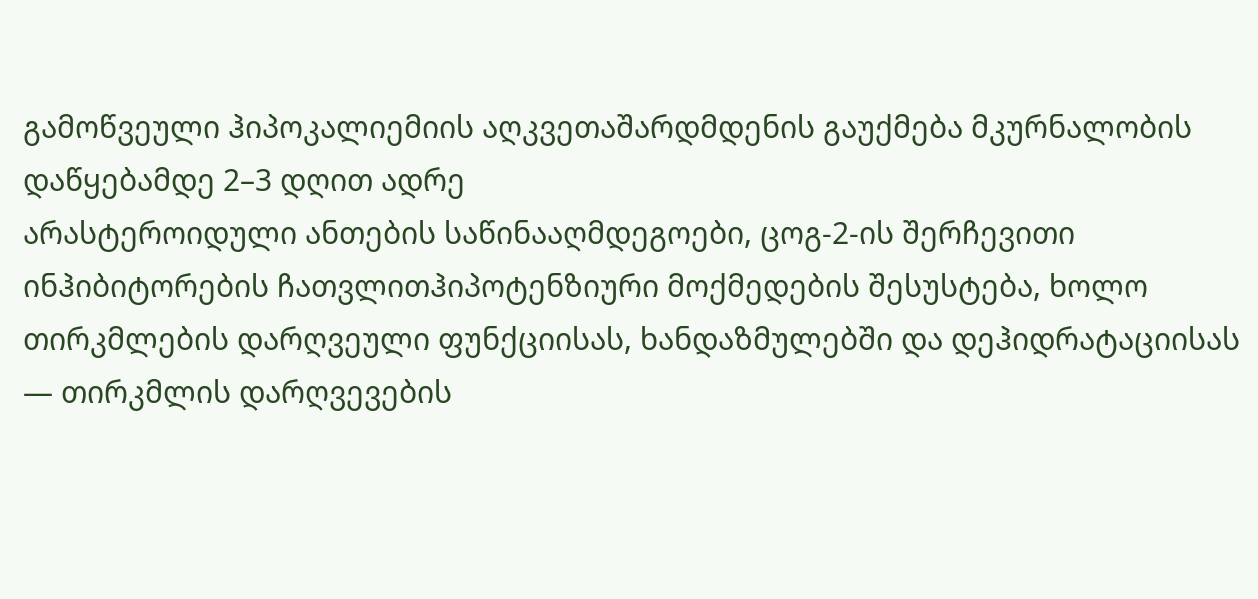გამოწვეული ჰიპოკალიემიის აღკვეთაშარდმდენის გაუქმება მკურნალობის დაწყებამდე 2–3 დღით ადრე
არასტეროიდული ანთების საწინააღმდეგოები, ცოგ-2-ის შერჩევითი ინჰიბიტორების ჩათვლითჰიპოტენზიური მოქმედების შესუსტება, ხოლო თირკმლების დარღვეული ფუნქციისას, ხანდაზმულებში და დეჰიდრატაციისას — თირკმლის დარღვევების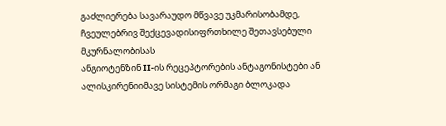გაძლიერება სავარაუდო მწვავე უკმარისობამდე, ჩვეულებრივ შექცევადისიფრთხილე შეთავსებული მკურნალობისას
ანგიოტენზინ II-ის რეცეპტორების ანტაგონისტები ან ალისკირენიიმავე სისტემის ორმაგი ბლოკადა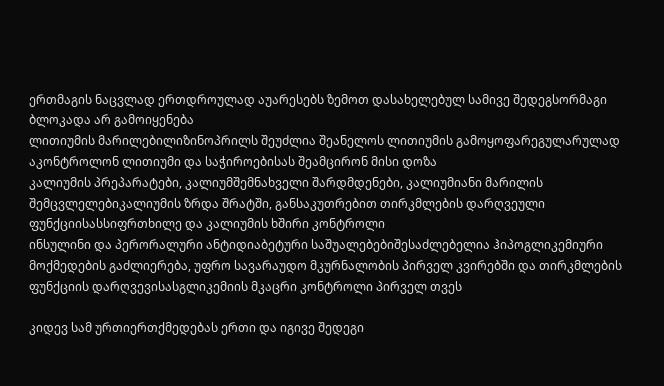ერთმაგის ნაცვლად ერთდროულად აუარესებს ზემოთ დასახელებულ სამივე შედეგსორმაგი ბლოკადა არ გამოიყენება
ლითიუმის მარილებილიზინოპრილს შეუძლია შეანელოს ლითიუმის გამოყოფარეგულარულად აკონტროლონ ლითიუმი და საჭიროებისას შეამცირონ მისი დოზა
კალიუმის პრეპარატები, კალიუმშემნახველი შარდმდენები, კალიუმიანი მარილის შემცვლელებიკალიუმის ზრდა შრატში, განსაკუთრებით თირკმლების დარღვეული ფუნქციისასსიფრთხილე და კალიუმის ხშირი კონტროლი
ინსულინი და პერორალური ანტიდიაბეტური საშუალებებიშესაძლებელია ჰიპოგლიკემიური მოქმედების გაძლიერება, უფრო სავარაუდო მკურნალობის პირველ კვირებში და თირკმლების ფუნქციის დარღვევისასგლიკემიის მკაცრი კონტროლი პირველ თვეს

კიდევ სამ ურთიერთქმედებას ერთი და იგივე შედეგი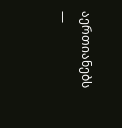აერთიანებს —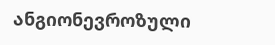ანგიონევროზული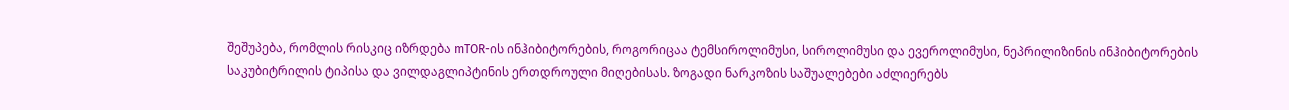შეშუპება, რომლის რისკიც იზრდება mTOR-ის ინჰიბიტორების, როგორიცაა ტემსიროლიმუსი, სიროლიმუსი და ევეროლიმუსი, ნეპრილიზინის ინჰიბიტორების საკუბიტრილის ტიპისა და ვილდაგლიპტინის ერთდროული მიღებისას. ზოგადი ნარკოზის საშუალებები აძლიერებს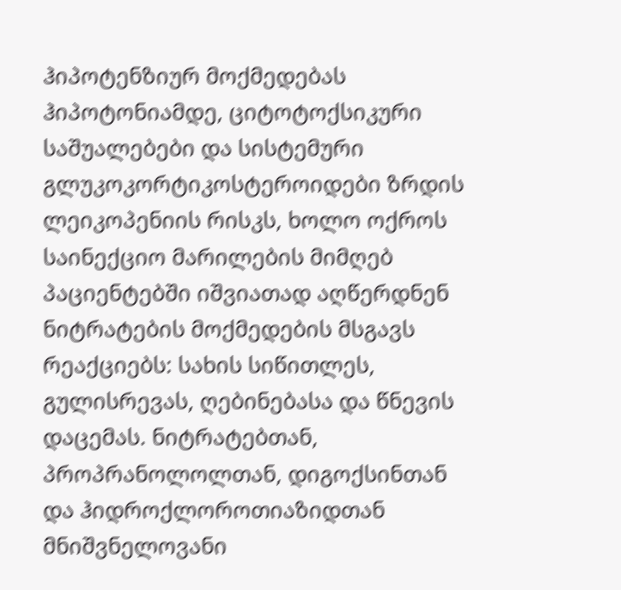ჰიპოტენზიურ მოქმედებას ჰიპოტონიამდე, ციტოტოქსიკური საშუალებები და სისტემური გლუკოკორტიკოსტეროიდები ზრდის ლეიკოპენიის რისკს, ხოლო ოქროს საინექციო მარილების მიმღებ პაციენტებში იშვიათად აღწერდნენ ნიტრატების მოქმედების მსგავს რეაქციებს: სახის სიწითლეს, გულისრევას, ღებინებასა და წნევის დაცემას. ნიტრატებთან, პროპრანოლოლთან, დიგოქსინთან და ჰიდროქლოროთიაზიდთან მნიშვნელოვანი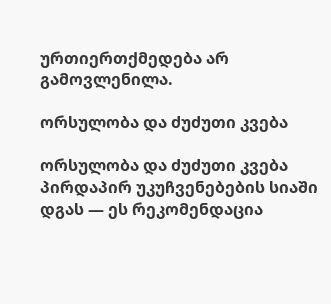ურთიერთქმედება არ გამოვლენილა.

ორსულობა და ძუძუთი კვება

ორსულობა და ძუძუთი კვება პირდაპირ უკუჩვენებების სიაში დგას — ეს რეკომენდაცია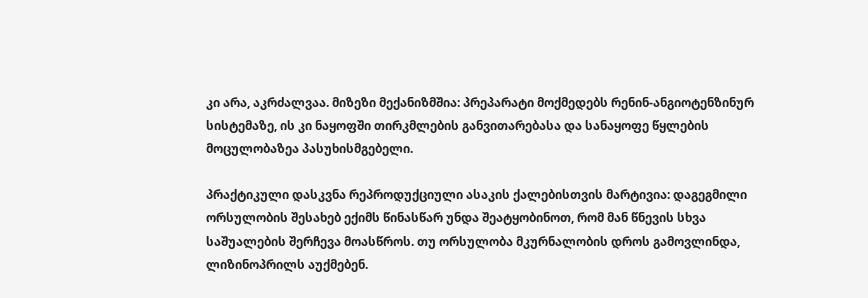კი არა, აკრძალვაა. მიზეზი მექანიზმშია: პრეპარატი მოქმედებს რენინ-ანგიოტენზინურ სისტემაზე, ის კი ნაყოფში თირკმლების განვითარებასა და სანაყოფე წყლების მოცულობაზეა პასუხისმგებელი.

პრაქტიკული დასკვნა რეპროდუქციული ასაკის ქალებისთვის მარტივია: დაგეგმილი ორსულობის შესახებ ექიმს წინასწარ უნდა შეატყობინოთ, რომ მან წნევის სხვა საშუალების შერჩევა მოასწროს. თუ ორსულობა მკურნალობის დროს გამოვლინდა, ლიზინოპრილს აუქმებენ.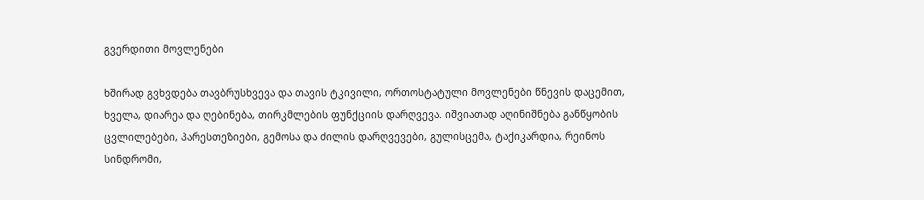გვერდითი მოვლენები

ხშირად გვხვდება თავბრუსხვევა და თავის ტკივილი, ორთოსტატული მოვლენები წნევის დაცემით, ხველა, დიარეა და ღებინება, თირკმლების ფუნქციის დარღვევა. იშვიათად აღინიშნება განწყობის ცვლილებები, პარესთეზიები, გემოსა და ძილის დარღვევები, გულისცემა, ტაქიკარდია, რეინოს სინდრომი,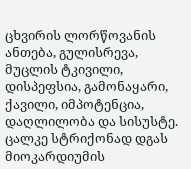ცხვირის ლორწოვანის ანთება, გულისრევა, მუცლის ტკივილი, დისპეფსია, გამონაყარი, ქავილი, იმპოტენცია, დაღლილობა და სისუსტე. ცალკე სტრიქონად დგას მიოკარდიუმის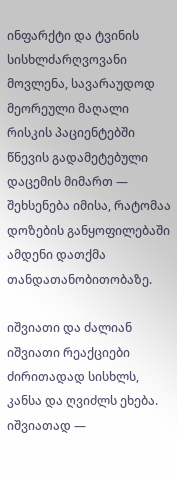ინფარქტი და ტვინის სისხლძარღვოვანი მოვლენა, სავარაუდოდ მეორეული მაღალი რისკის პაციენტებში წნევის გადამეტებული დაცემის მიმართ — შეხსენება იმისა, რატომაა დოზების განყოფილებაში ამდენი დათქმა თანდათანობითობაზე.

იშვიათი და ძალიან იშვიათი რეაქციები ძირითადად სისხლს, კანსა და ღვიძლს ეხება. იშვიათად —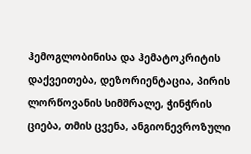ჰემოგლობინისა და ჰემატოკრიტის დაქვეითება, დეზორიენტაცია, პირის ლორწოვანის სიმშრალე, ჭინჭრის ციება, თმის ცვენა, ანგიონევროზული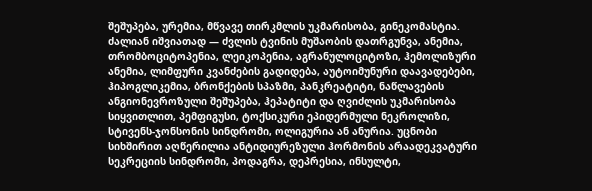შეშუპება, ურემია, მწვავე თირკმლის უკმარისობა, გინეკომასტია. ძალიან იშვიათად — ძვლის ტვინის მუშაობის დათრგუნვა, ანემია, თრომბოციტოპენია, ლეიკოპენია, აგრანულოციტოზი, ჰემოლიზური ანემია, ლიმფური კვანძების გადიდება, აუტოიმუნური დაავადებები, ჰიპოგლიკემია, ბრონქების სპაზმი, პანკრეატიტი, ნაწლავების ანგიონევროზული შეშუპება, ჰეპატიტი და ღვიძლის უკმარისობა სიყვითლით, პემფიგუსი, ტოქსიკური ეპიდერმული ნეკროლიზი, სტივენს-ჯონსონის სინდრომი, ოლიგურია ან ანურია. უცნობი სიხშირით აღწერილია ანტიდიურეზული ჰორმონის არაადეკვატური სეკრეციის სინდრომი, პოდაგრა, დეპრესია, ინსულტი,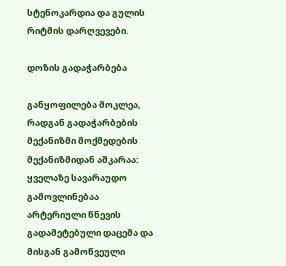სტენოკარდია და გულის რიტმის დარღვევები.

დოზის გადაჭარბება

განყოფილება მოკლეა, რადგან გადაჭარბების მექანიზმი მოქმედების მექანიზმიდან აშკარაა: ყველაზე სავარაუდო გამოვლინებაა არტერიული წნევის გადამეტებული დაცემა და მისგან გამოწვეული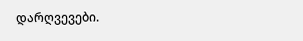დარღვევები.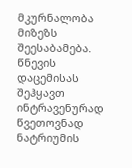მკურნალობა მიზეზს შეესაბამება. წნევის დაცემისას შეჰყავთ ინტრავენურად წვეთოვნად ნატრიუმის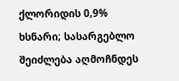ქლორიდის 0,9% ხსნარი; სასარგებლო შეიძლება აღმოჩნდეს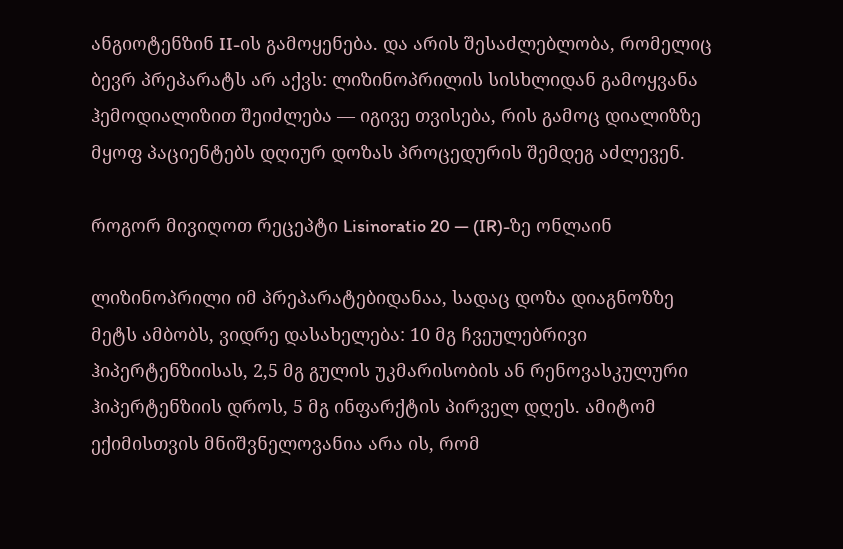ანგიოტენზინ II-ის გამოყენება. და არის შესაძლებლობა, რომელიც ბევრ პრეპარატს არ აქვს: ლიზინოპრილის სისხლიდან გამოყვანა ჰემოდიალიზით შეიძლება — იგივე თვისება, რის გამოც დიალიზზე მყოფ პაციენტებს დღიურ დოზას პროცედურის შემდეგ აძლევენ.

როგორ მივიღოთ რეცეპტი Lisinoratio 20 — (IR)-ზე ონლაინ

ლიზინოპრილი იმ პრეპარატებიდანაა, სადაც დოზა დიაგნოზზე მეტს ამბობს, ვიდრე დასახელება: 10 მგ ჩვეულებრივი ჰიპერტენზიისას, 2,5 მგ გულის უკმარისობის ან რენოვასკულური ჰიპერტენზიის დროს, 5 მგ ინფარქტის პირველ დღეს. ამიტომ ექიმისთვის მნიშვნელოვანია არა ის, რომ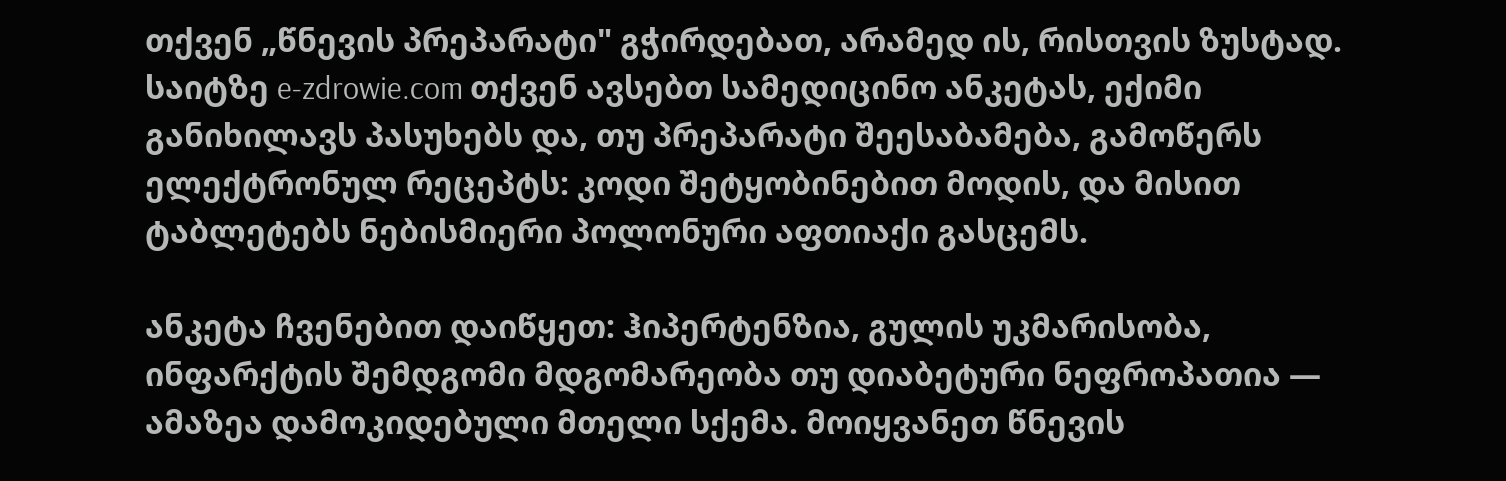თქვენ „წნევის პრეპარატი" გჭირდებათ, არამედ ის, რისთვის ზუსტად. საიტზე e-zdrowie.com თქვენ ავსებთ სამედიცინო ანკეტას, ექიმი განიხილავს პასუხებს და, თუ პრეპარატი შეესაბამება, გამოწერს ელექტრონულ რეცეპტს: კოდი შეტყობინებით მოდის, და მისით ტაბლეტებს ნებისმიერი პოლონური აფთიაქი გასცემს.

ანკეტა ჩვენებით დაიწყეთ: ჰიპერტენზია, გულის უკმარისობა, ინფარქტის შემდგომი მდგომარეობა თუ დიაბეტური ნეფროპათია — ამაზეა დამოკიდებული მთელი სქემა. მოიყვანეთ წნევის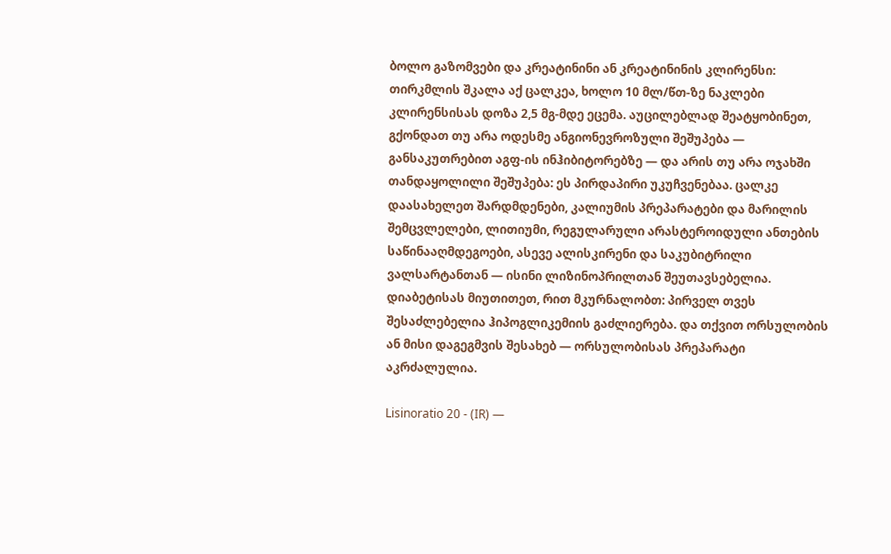ბოლო გაზომვები და კრეატინინი ან კრეატინინის კლირენსი: თირკმლის შკალა აქ ცალკეა, ხოლო 10 მლ/წთ-ზე ნაკლები კლირენსისას დოზა 2,5 მგ-მდე ეცემა. აუცილებლად შეატყობინეთ, გქონდათ თუ არა ოდესმე ანგიონევროზული შეშუპება — განსაკუთრებით აგფ-ის ინჰიბიტორებზე — და არის თუ არა ოჯახში თანდაყოლილი შეშუპება: ეს პირდაპირი უკუჩვენებაა. ცალკე დაასახელეთ შარდმდენები, კალიუმის პრეპარატები და მარილის შემცვლელები, ლითიუმი, რეგულარული არასტეროიდული ანთების საწინააღმდეგოები, ასევე ალისკირენი და საკუბიტრილი ვალსარტანთან — ისინი ლიზინოპრილთან შეუთავსებელია. დიაბეტისას მიუთითეთ, რით მკურნალობთ: პირველ თვეს შესაძლებელია ჰიპოგლიკემიის გაძლიერება. და თქვით ორსულობის ან მისი დაგეგმვის შესახებ — ორსულობისას პრეპარატი აკრძალულია.

Lisinoratio 20 - (IR) —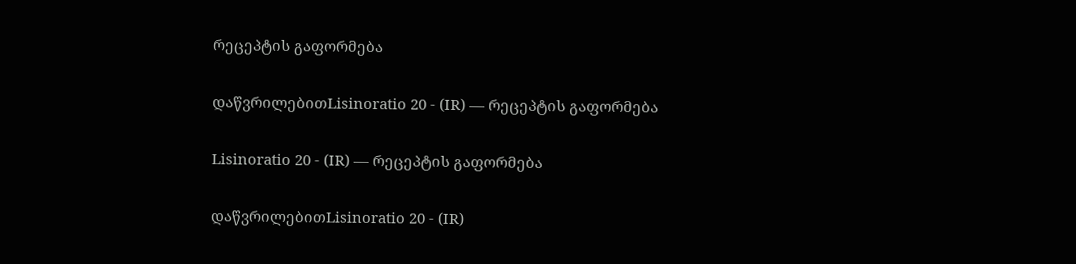რეცეპტის გაფორმება

დაწვრილებითLisinoratio 20 - (IR) — რეცეპტის გაფორმება

Lisinoratio 20 - (IR) — რეცეპტის გაფორმება

დაწვრილებითLisinoratio 20 - (IR)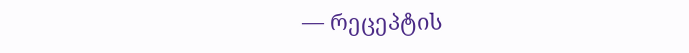— რეცეპტის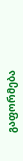გაფორმება